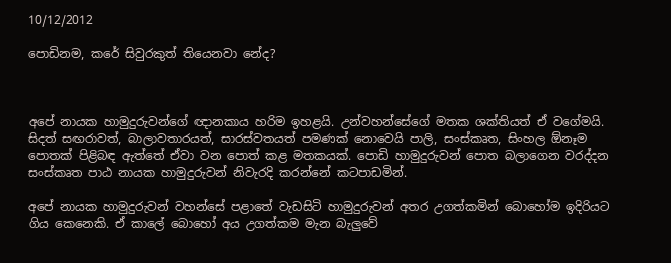10/12/2012

පොඩිනම, කරේ සිවුරකුත් තියෙනවා නේද?



අපේ නායක හාමුදුරුවන්ගේ ඥානකාය හරිම ඉහළයි. උන්වහන්සේගේ මතක ශක්තියත් ඒ වගේමයි. සිදත් සඟරාවත්, බාලාවතාරයත්, සාරස්වතයත් පමණක් නොවෙයි පාලි, සංස්කෘත, සිංහල ඕනෑම පොතක් පිළිබඳ ඇත්තේ ඒවා වන පොත් කළ මතකයක්. පොඩි හාමුදුරුවන් පොත බලාගෙන වරද්දන සංස්කෘත පාඨ නායක හාමුදුරුවන් නිවැරදි කරන්නේ කටපාඩමින්.

අපේ නායක හාමුදුරුවන් වහන්සේ පළාතේ වැඩසිටි හාමුදුරුවන් අතර උගත්කමින් බොහෝම ඉදිරියට ගිය කෙනෙකි. ඒ කාලේ බොහෝ අය උගත්කම මැන බැලුවේ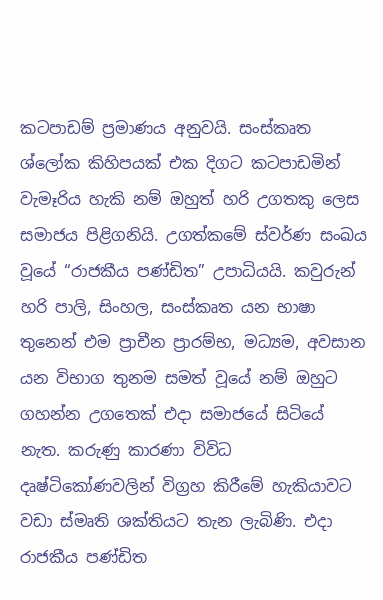කටපාඩම් ප්‍රමාණය අනුවයි. සංස්කෘත ශ්ලෝක කිහිපයක් එක දිගට කටපාඩමින් වැමෑරිය හැකි නම් ඔහුත් හරි උගතකු ලෙස සමාජය පිළිගනියි. උගත්කමේ ස්වර්ණ සංඛය වූයේ “රාජකීය පණ්ඩිත” උපාධියයි. කවුරුන් හරි පාලි, සිංහල, සංස්කෘත යන භාෂා තුනෙන් එම ප්‍රාචීන ප්‍රාරම්භ, මධ්‍යම, අවසාන යන විභාග තුනම සමත් වූයේ නම් ඔහුට ගහන්න උගතෙක් එදා සමාජයේ සිටියේ නැත. කරුණු කාරණා විවිධ දෘෂ්ටිකෝණවලින් විග්‍රහ කිරීමේ හැකියාවට වඩා ස්මෘති ශක්තියට තැන ලැබිණි. එදා රාජකීය පණ්ඩිත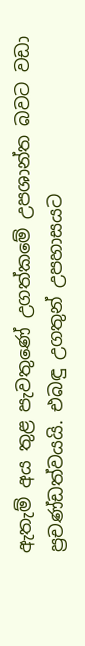ඇතැම් අය තුළ පැවතුණේ උගත්කමේ උපශාන්ත බවට වඩා ප්‍රචණ්ඩත්වයයි. එබඳු උගතුන් උපහාසයට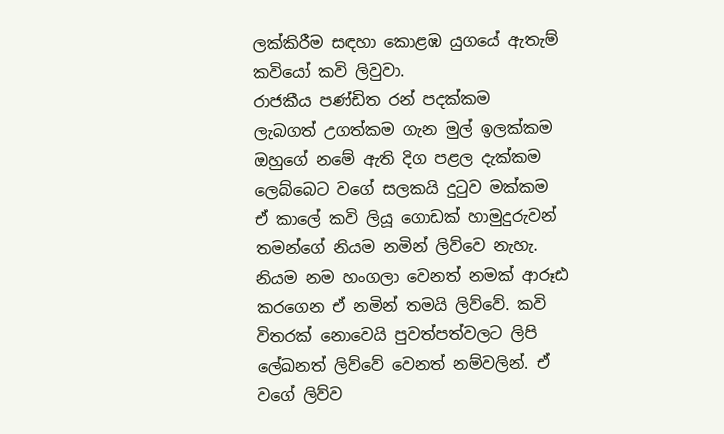ලක්කිරීම සඳහා කොළඹ යුගයේ ඇතැම් කවියෝ කවි ලිවුවා.
රාජකීය පණ්ඩිත රන් පදක්කම
ලැබගත් උගත්කම ගැන මුල් ඉලක්කම
ඔහුගේ නමේ ඇති දිග පළල දැක්කම
ලෙබ්බෙට වගේ සලකයි දුටුව මක්කම
ඒ කාලේ කවි ලියූ ගොඩක් හාමුදුරුවන් තමන්ගේ නියම නමින් ලිව්වෙ නැහැ. නියම නම හංගලා වෙනත් නමක් ආරූඪ කරගෙන ඒ නමින් තමයි ලිව්වේ. කවි විතරක් නොවෙයි පුවත්පත්වලට ලිපි ලේඛනත් ලිව්වේ වෙනත් නම්වලින්. ඒ වගේ ලිව්ව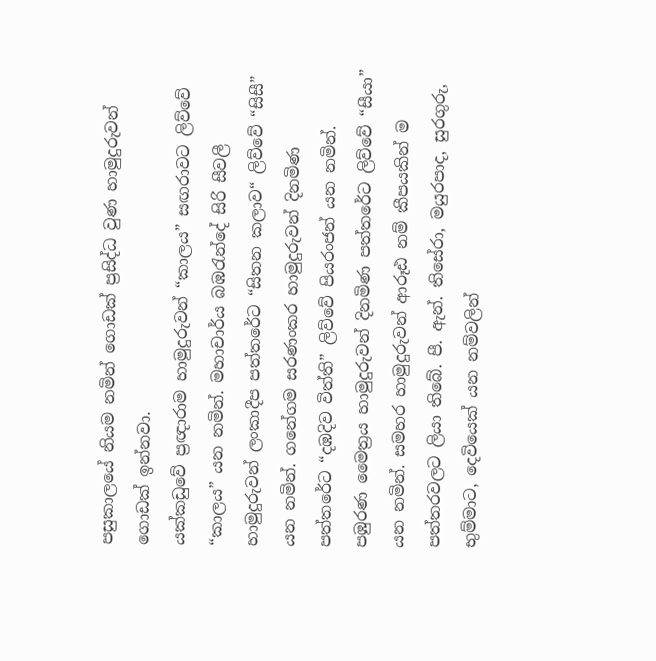පසුකාලයේ නියම නමින් ගොඩක් ප්‍රසිද්ධ වුණ හාමුදුරුවන් ගොඩක් ඉන්නවා.
යක්කඩුවේ ප්‍රඥාරාම හාමුදුරුවන් “කාලය” සඟරාවට ලිව්වේ “කාලය” යන නමින්. මහාචාර්ය බඹරැන්දේ සිරි සීවලී හාමුදුරුවන් ලංකාදීප පත්තරේට “සිතන කලාව“ ලිව්වේ “සිසී” යන නමින්. ගනේගම සරණංකර හාමුදුරුවන් දිනමිණ පත්තරේට “දඹදිව විත්ති” ලිව්වේ පියරංජන් යන නමින්. පඹුරණ ‍මෛ‍‍ත්‍රය හාමුදුරුවන් දිනමිණ පත්තරේට ලිව්වේ “සීයා” යන නමින්. සමහර හාමුදුරුවන් ආරූඪ නම් කීපයකින් ම පත්තරවලට ලියා තිබේ. පී. ඇන්. තිසේරා, මයුරපාද, සුරගුරු, භුම්මාට, දෙවියෙක් යන නම්වලින්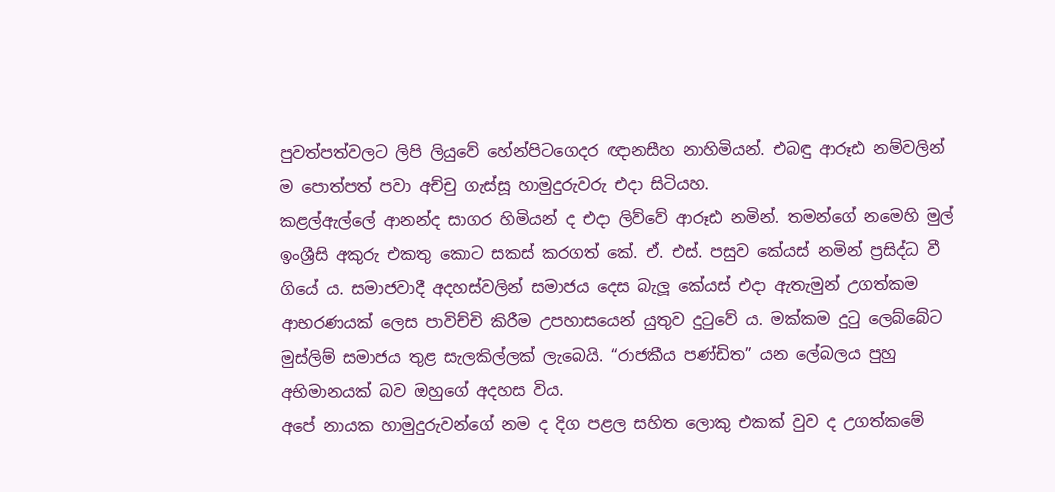පුවත්පත්වලට ලිපි ලියුවේ හේන්පිටගෙදර ඥානසීහ නාහිමියන්. එබඳු ආරූඪ නම්වලින් ම පොත්පත් පවා අච්චු ගැස්සූ හාමුදුරුවරු එදා සිටියහ.
කළල්ඇල්ලේ ආනන්ද සාගර හිමියන් ද එදා ලිව්වේ ආරූඪ නමින්. තමන්ගේ නමෙහි මුල් ඉංශ්‍රීසි අකුරු එකතු කොට සකස් කරගත් කේ. ඒ. එස්. පසුව කේයස් නමින් ප්‍රසිද්ධ වී ගියේ ය. සමාජවාදී අදහස්වලින් සමාජය දෙස බැලූ කේයස් එදා ඇතැමුන් උගත්කම ආභරණයක් ලෙස පාවිච්චි කිරීම උපහාසයෙන් යුතුව දුටුවේ ය. මක්කම දුටු ලෙබ්බේට මුස්ලිම් සමාජය තුළ සැලකිල්ලක් ලැබෙයි. “රාජකීය පණ්ඩිත” යන ලේබලය පුහු අභිමානයක් බව ඔහුගේ අදහස විය.
අපේ නායක හාමුදුරුවන්ගේ නම ද දිග පළල සහිත ලොකු එකක් වුව ද උගත්කමේ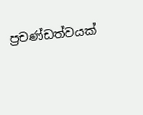ප්‍රචණ්ඩත්වයක්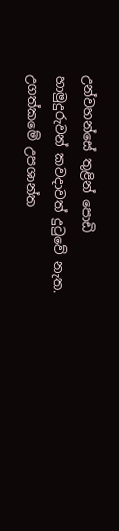උන්වහන්සේ තුළින් පොඩි හාමුදුරුවන් කවදාවත් දුටුවේ නැත. උගත්කමේ උපශාන්ත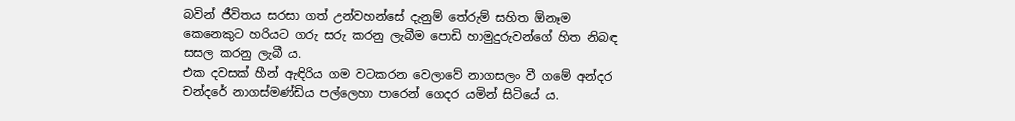බවින් ජීවිතය සරසා ගත් උන්වහන්සේ දැනුම් තේරුම් සහිත ඕනෑම කෙනෙකුට හරියට ගරු සරු කරනු ලැබීම පොඩි හාමුදුරුවන්ගේ හිත නිබඳ සසල කරනු ලැබී ය.
එක දවසක් හීන් ඇඳිරිය ගම වටකරන වෙලාවේ නාගසලං වී ගමේ අන්දර චන්දරේ නාගස්මණ්ඩිය පල්ලෙහා පාරෙන් ගෙදර යමින් සිටියේ ය.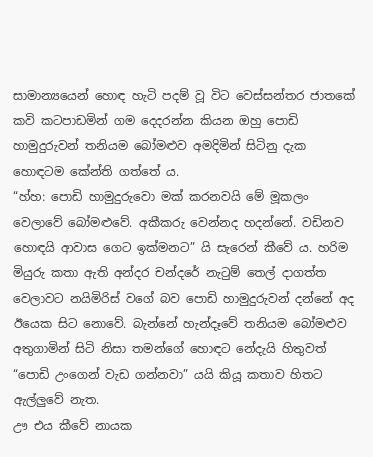සාමාන්‍යයෙන් හොඳ හැටි පදම් වූ විට වෙස්සන්තර ජාතකේ කවි කටපාඩමින් ගම දෙදරන්න කියන ඔහු පොඩි හාමුදුරුවන් තනියම බෝමළුව අමදිමින් සිටිනු දැක හොඳටම කේන්ති ගත්තේ ය.
“හ්හ: පොඩි හාමුදුරුවො මක් කරනවයි මේ මූකලං වෙලාවේ බෝමළුවේ. අකීකරු වෙන්නද හදන්නේ. වඩිනව හොඳයි ආවාස ගෙට ඉක්මනට” යි සැරෙන් කීවේ ය. හරිම මියුරු කතා ඇති අන්දර චන්දරේ නැටුම් තෙල් දාගත්ත වෙලාවට නයිමිරිස් වගේ බව පොඩි හාමුදුරුවන් දන්නේ අද ඊයෙක සිට නොවේ. බැන්නේ හැන්දෑවේ තනියම බෝමළුව අතුගාමින් සිටි නිසා තමන්ගේ හොඳට නේදැයි හිතුවත් “පොඩි උංගෙන් වැඩ ගන්නවා” යයි කියූ කතාව හිතට ඇල්ලුවේ නැත.
ඌ එය කීවේ නායක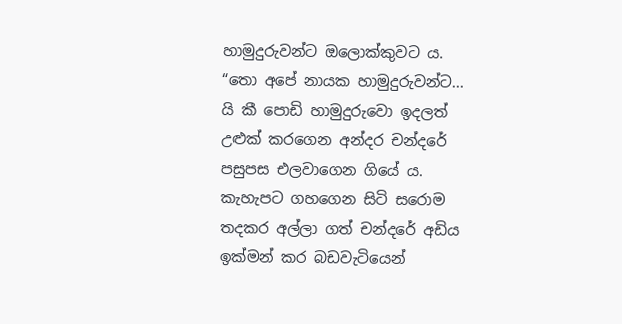හාමුදුරුවන්ට ඔලොක්කුවට ය. “තො අපේ නායක හාමුදුරුවන්ට... යි කී පොඩි හාමුදුරුවො ඉදලත් උළුක් කරගෙන අන්දර චන්දරේ පසුපස එලවාගෙන ගියේ ය. කැහැපට ගහගෙන සිටි සරොම තදකර අල්ලා ගත් චන්දරේ අඩිය ඉක්මන් කර බඩවැටියෙන්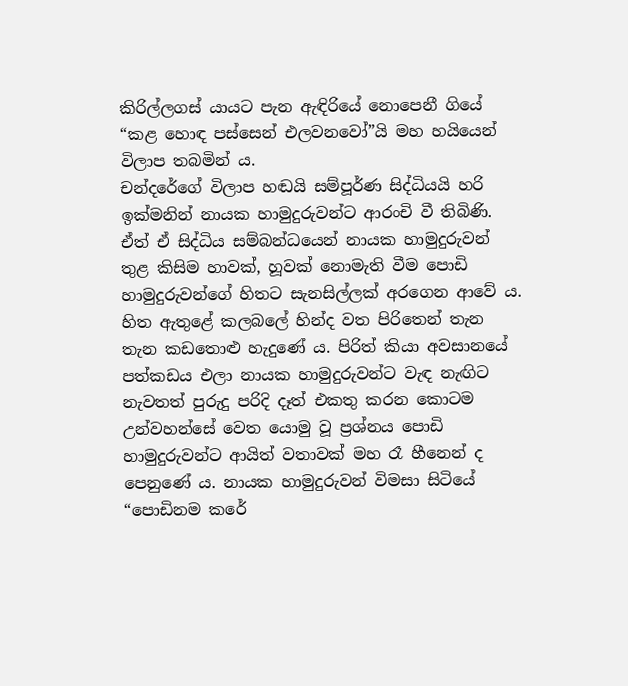කිරිල්ලගස් යායට පැන ඇඳිරියේ නොපෙනී ගියේ “කළ හොඳ පස්සෙන් එලවනවෝ”යි මහ හයියෙන් විලාප තබමින් ය.
චන්දරේගේ විලාප හඬයි සම්පූර්ණ සිද්ධියයි හරි ඉක්මනින් නායක හාමුදුරුවන්ට ආරංචි වී තිබිණි. ඒත් ඒ සිද්ධිය සම්බන්ධයෙන් නායක හාමුදුරුවන් තුළ කිසිම හාවක්, හූවක් නොමැති වීම පොඩි හාමුදුරුවන්ගේ හිතට සැනසිල්ලක් අරගෙන ආවේ ය. හිත ඇතුළේ කලබලේ හින්ද වත පිරිතෙන් තැන තැන කඩතොළු හැදුණේ ය. පිරිත් කියා අවසානයේ පත්කඩය එලා නායක හාමුදුරුවන්ට වැඳ නැඟිට නැවතත් පුරුදු පරිදි දෑත් එකතු කරන කොටම උන්වහන්සේ වෙත යොමු වූ ප්‍රශ්නය පොඩි හාමුදුරුවන්ට ආයිත් වතාවක් මහ රෑ හීනෙන් ද පෙනුණේ ය. නායක හාමුදුරුවන් විමසා සිටියේ “පොඩිනම කරේ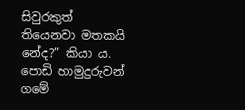සිවුරකුත් තියෙනවා මතකයි නේද?” කියා ය. පොඩි හාමුදුරුවන් ගමේ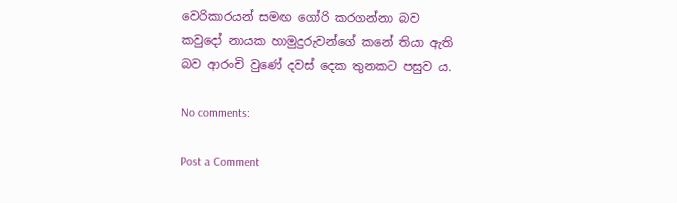වෙරිකාරයන් සමඟ ගෝරි කරගන්නා බව කවුදෝ නායක හාමුදුරුවන්ගේ කනේ තියා ඇති බව ආරංචි වුණේ දවස් දෙක තුනකට පසුව ය.

No comments:

Post a Comment